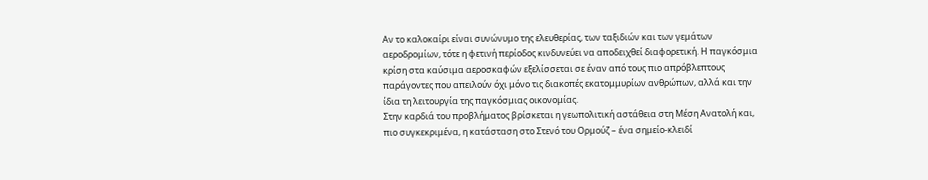Αν το καλοκαίρι είναι συνώνυμο της ελευθερίας, των ταξιδιών και των γεμάτων αεροδρομίων, τότε η φετινή περίοδος κινδυνεύει να αποδειχθεί διαφορετική. Η παγκόσμια κρίση στα καύσιμα αεροσκαφών εξελίσσεται σε έναν από τους πιο απρόβλεπτους παράγοντες που απειλούν όχι μόνο τις διακοπές εκατομμυρίων ανθρώπων, αλλά και την ίδια τη λειτουργία της παγκόσμιας οικονομίας.
Στην καρδιά του προβλήματος βρίσκεται η γεωπολιτική αστάθεια στη Μέση Ανατολή και, πιο συγκεκριμένα, η κατάσταση στο Στενό του Ορμούζ – ένα σημείο-κλειδί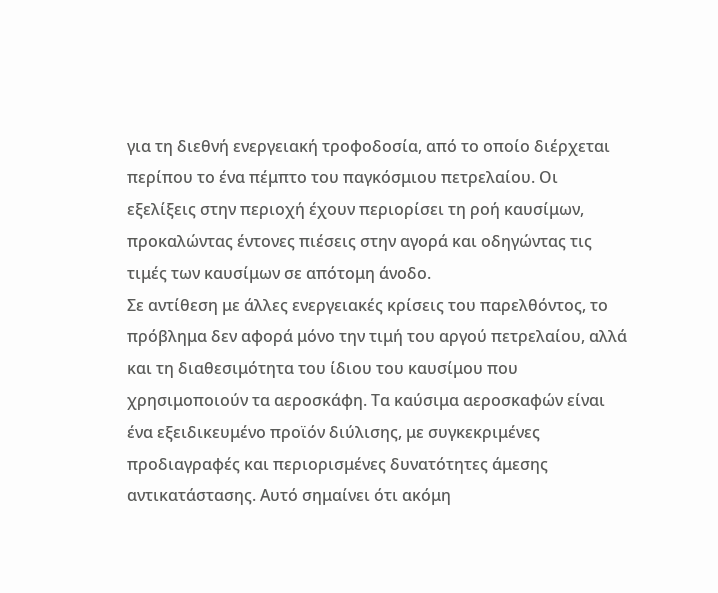για τη διεθνή ενεργειακή τροφοδοσία, από το οποίο διέρχεται περίπου το ένα πέμπτο του παγκόσμιου πετρελαίου. Οι εξελίξεις στην περιοχή έχουν περιορίσει τη ροή καυσίμων, προκαλώντας έντονες πιέσεις στην αγορά και οδηγώντας τις τιμές των καυσίμων σε απότομη άνοδο.
Σε αντίθεση με άλλες ενεργειακές κρίσεις του παρελθόντος, το πρόβλημα δεν αφορά μόνο την τιμή του αργού πετρελαίου, αλλά και τη διαθεσιμότητα του ίδιου του καυσίμου που χρησιμοποιούν τα αεροσκάφη. Τα καύσιμα αεροσκαφών είναι ένα εξειδικευμένο προϊόν διύλισης, με συγκεκριμένες προδιαγραφές και περιορισμένες δυνατότητες άμεσης αντικατάστασης. Αυτό σημαίνει ότι ακόμη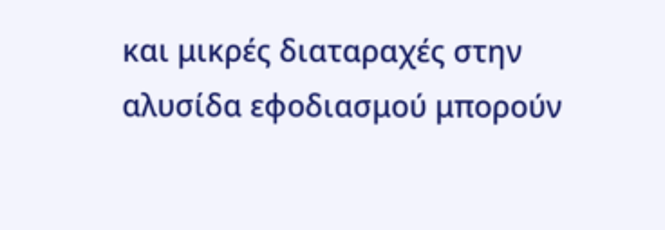και μικρές διαταραχές στην αλυσίδα εφοδιασμού μπορούν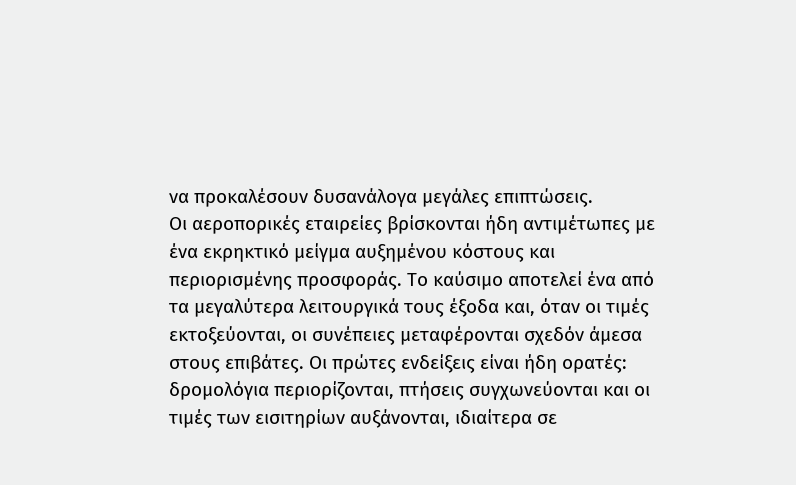να προκαλέσουν δυσανάλογα μεγάλες επιπτώσεις.
Οι αεροπορικές εταιρείες βρίσκονται ήδη αντιμέτωπες με ένα εκρηκτικό μείγμα αυξημένου κόστους και περιορισμένης προσφοράς. Το καύσιμο αποτελεί ένα από τα μεγαλύτερα λειτουργικά τους έξοδα και, όταν οι τιμές εκτοξεύονται, οι συνέπειες μεταφέρονται σχεδόν άμεσα στους επιβάτες. Οι πρώτες ενδείξεις είναι ήδη ορατές: δρομολόγια περιορίζονται, πτήσεις συγχωνεύονται και οι τιμές των εισιτηρίων αυξάνονται, ιδιαίτερα σε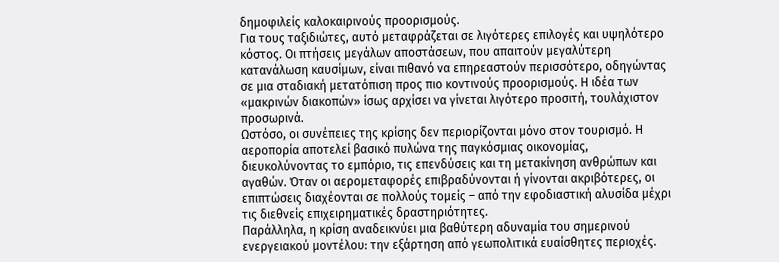δημοφιλείς καλοκαιρινούς προορισμούς.
Για τους ταξιδιώτες, αυτό μεταφράζεται σε λιγότερες επιλογές και υψηλότερο κόστος. Οι πτήσεις μεγάλων αποστάσεων, που απαιτούν μεγαλύτερη κατανάλωση καυσίμων, είναι πιθανό να επηρεαστούν περισσότερο, οδηγώντας σε μια σταδιακή μετατόπιση προς πιο κοντινούς προορισμούς. Η ιδέα των «μακρινών διακοπών» ίσως αρχίσει να γίνεται λιγότερο προσιτή, τουλάχιστον προσωρινά.
Ωστόσο, οι συνέπειες της κρίσης δεν περιορίζονται μόνο στον τουρισμό. Η αεροπορία αποτελεί βασικό πυλώνα της παγκόσμιας οικονομίας, διευκολύνοντας το εμπόριο, τις επενδύσεις και τη μετακίνηση ανθρώπων και αγαθών. Όταν οι αερομεταφορές επιβραδύνονται ή γίνονται ακριβότερες, οι επιπτώσεις διαχέονται σε πολλούς τομείς – από την εφοδιαστική αλυσίδα μέχρι τις διεθνείς επιχειρηματικές δραστηριότητες.
Παράλληλα, η κρίση αναδεικνύει μια βαθύτερη αδυναμία του σημερινού ενεργειακού μοντέλου: την εξάρτηση από γεωπολιτικά ευαίσθητες περιοχές.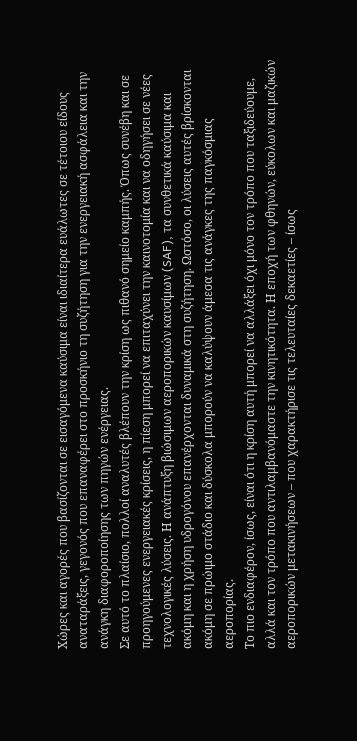Χώρες και αγορές που βασίζονται σε εισαγόμενα καύσιμα είναι ιδιαίτερα ευάλωτες σε τέτοιου είδους αναταράξεις, γεγονός που επαναφέρει στο προσκήνιο τη συζήτηση για την ενεργειακή ασφάλεια και την ανάγκη διαφοροποίησης των πηγών ενέργειας.
Σε αυτό το πλαίσιο, πολλοί αναλυτές βλέπουν την κρίση ως πιθανό σημείο καμπής. Όπως συνέβη και σε προηγούμενες ενεργειακές κρίσεις, η πίεση μπορεί να επιταχύνει την καινοτομία και να οδηγήσει σε νέες τεχνολογικές λύσεις. Η ανάπτυξη βιώσιμων αεροπορικών καυσίμων (SAF), τα συνθετικά καύσιμα και ακόμη και η χρήση υδρογόνου επανέρχονται δυναμικά στη συζήτηση. Ωστόσο, οι λύσεις αυτές βρίσκονται ακόμη σε πρώιμο στάδιο και δύσκολα μπορούν να καλύψουν άμεσα τις ανάγκες της παγκόσμιας αεροπορίας.
Το πιο ενδιαφέρον, ίσως, είναι ότι η κρίση αυτή μπορεί να αλλάξει όχι μόνο τον τρόπο που ταξιδεύουμε, αλλά και τον τρόπο που αντιλαμβανόμαστε την κινητικότητα. Η εποχή των φθηνών, εύκολων και μαζικών αεροπορικών μετακινήσεων – που χαρακτήρισε τις τελευταίες δεκαετίες – ίσως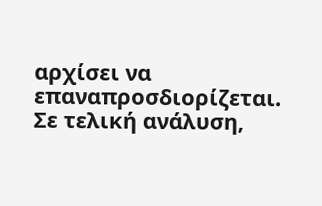αρχίσει να επαναπροσδιορίζεται.
Σε τελική ανάλυση,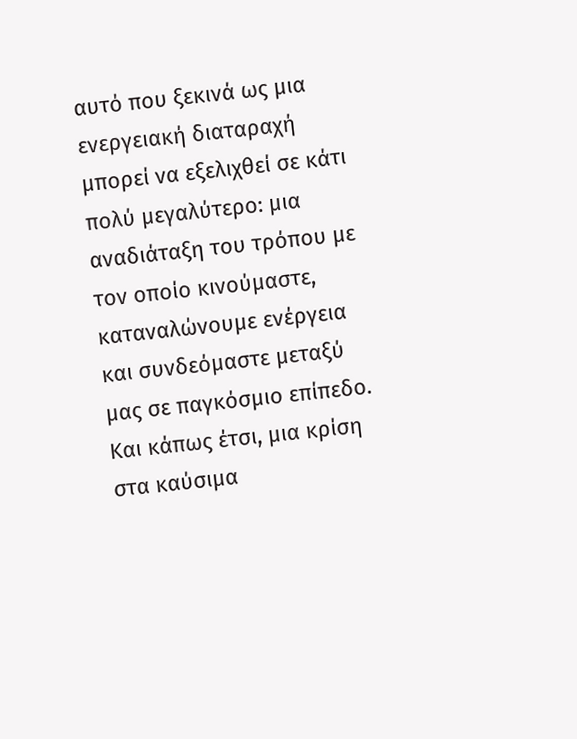αυτό που ξεκινά ως μια ενεργειακή διαταραχή μπορεί να εξελιχθεί σε κάτι πολύ μεγαλύτερο: μια αναδιάταξη του τρόπου με τον οποίο κινούμαστε, καταναλώνουμε ενέργεια και συνδεόμαστε μεταξύ μας σε παγκόσμιο επίπεδο.
Και κάπως έτσι, μια κρίση στα καύσιμα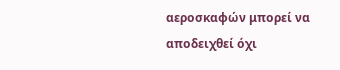αεροσκαφών μπορεί να αποδειχθεί όχι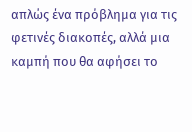απλώς ένα πρόβλημα για τις φετινές διακοπές, αλλά μια καμπή που θα αφήσει το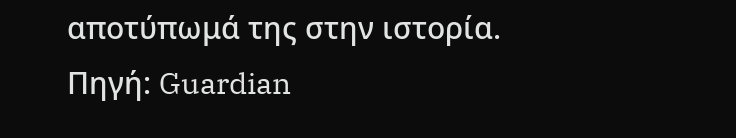αποτύπωμά της στην ιστορία.
Πηγή: Guardian